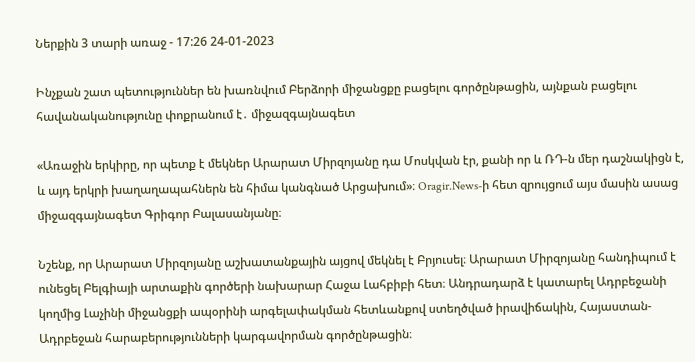Ներքին 3 տարի առաջ - 17:26 24-01-2023

Ինչքան շատ պետություններ են խառնվում Բերձորի միջանցքը բացելու գործընթացին, այնքան բացելու հավանականությունը փոքրանում է․ միջազգայնագետ

«Առաջին երկիրը, որ պետք է մեկներ Արարատ Միրզոյանը դա Մոսկվան էր, քանի որ և ՌԴ-ն մեր դաշնակիցն է, և այդ երկրի խաղաղապահներն են հիմա կանգնած Արցախում»։ Oragir.News-ի հետ զրույցում այս մասին ասաց միջազգայնագետ Գրիգոր Բալասանյանը։

Նշենք, որ Արարատ Միրզոյանը աշխատանքային այցով մեկնել է Բրյուսել։ Արարատ Միրզոյանը հանդիպում է ունեցել Բելգիայի արտաքին գործերի նախարար Հաջա Լահբիբի հետ։ Անդրադարձ է կատարել Ադրբեջանի կողմից Լաչինի միջանցքի ապօրինի արգելափակման հետևանքով ստեղծված իրավիճակին, Հայաստան-Ադրբեջան հարաբերությունների կարգավորման գործընթացին։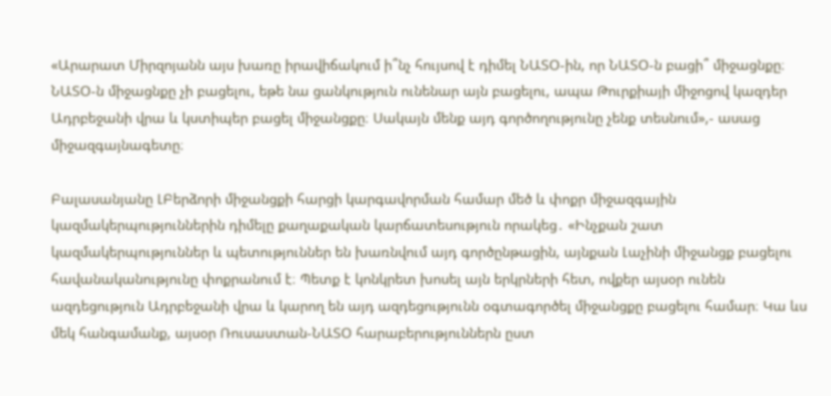«Արարատ Միրզոյանն այս խառը իրավիճակում ի՞նչ հույսով է դիմել ՆԱՏՕ-ին, որ ՆԱՏՕ-ն բացի՞ միջացնքը։ ՆԱՏՕ-ն միջացնքը չի բացելու, եթե նա ցանկություն ունենար այն բացելու, ապա Թուրքիայի միջոցով կազդեր Ադրբեջանի վրա և կստիպեր բացել միջանցքը։ Սակայն մենք այդ գործողությունը չենք տեսնում»,- ասաց միջազգայնագետը։

Բալասանյանը ԼԲերձորի միջանցքի հարցի կարգավորման համար մեծ և փոքր միջազգային կազմակերպություններին դիմելը քաղաքական կարճատեսություն որակեց․ «Ինչքան շատ կազմակերպություններ և պետություններ են խառնվում այդ գործընթացին, այնքան Լաչինի միջանցք բացելու հավանականությունը փոքրանում է։ Պետք է կոնկրետ խոսել այն երկրների հետ, ովքեր այսօր ունեն ազդեցություն Ադրբեջանի վրա և կարող են այդ ազդեցությունն օգտագործել միջանցքը բացելու համար։ Կա ևս մեկ հանգամանք, այսօր Ռուսաստան-ՆԱՏՕ հարաբերություններն ըստ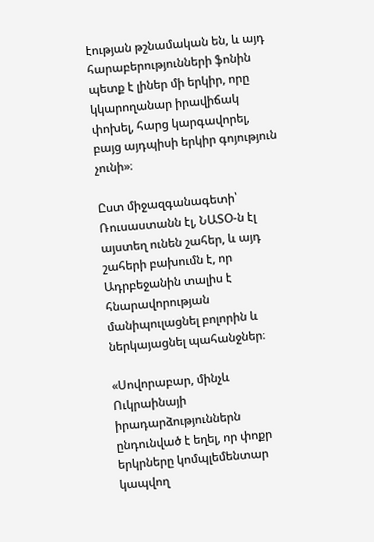էության թշնամական են, և այդ հարաբերությունների ֆոնին պետք է լիներ մի երկիր, որը կկարողանար իրավիճակ փոխել, հարց կարգավորել, բայց այդպիսի երկիր գոյություն չունի»։

Ըստ միջազգանագետի՝ Ռուսաստանն էլ, ՆԱՏՕ-ն էլ այստեղ ունեն շահեր, և այդ շահերի բախումն է, որ Ադրբեջանին տալիս է հնարավորության մանիպուլացնել բոլորին և ներկայացնել պահանջներ։

«Սովորաբար, մինչև Ուկրաինայի իրադարձություններն ընդունված է եղել, որ փոքր երկրները կոմպլեմենտար կապվող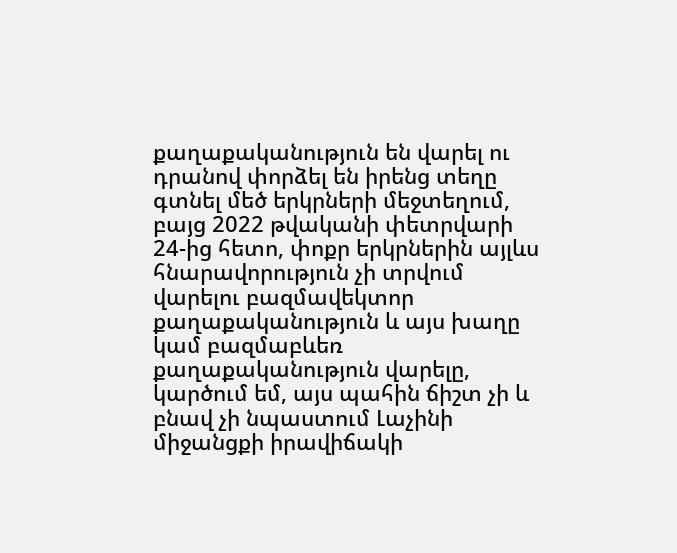քաղաքականություն են վարել ու դրանով փորձել են իրենց տեղը գտնել մեծ երկրների մեջտեղում, բայց 2022 թվականի փետրվարի 24-ից հետո, փոքր երկրներին այլևս հնարավորություն չի տրվում վարելու բազմավեկտոր քաղաքականություն և այս խաղը կամ բազմաբևեռ քաղաքականություն վարելը, կարծում եմ, այս պահին ճիշտ չի և բնավ չի նպաստում Լաչինի միջանցքի իրավիճակի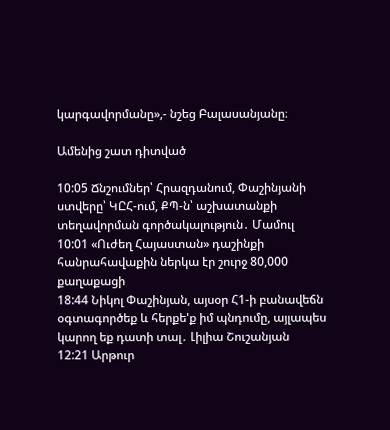կարգավորմանը»,- նշեց Բալասանյանը։

Ամենից շատ դիտված

10:05 Ճնշումներ՝ Հրազդանում, Փաշինյանի ստվերը՝ ԿԸՀ-ում, ՔՊ-ն՝ աշխատանքի տեղավորման գործակալություն․ Մամուլ
10:01 «Ուժեղ Հայաստան» դաշինքի հանրահավաքին ներկա էր շուրջ 80,000 քաղաքացի
18:44 Նիկոլ Փաշինյան, այսօր Հ1-ի բանավեճն օգտագործեք և հերքե'ք իմ պնդումը, այլապես կարող եք դատի տալ․ Լիլիա Շուշանյան
12:21 Արթուր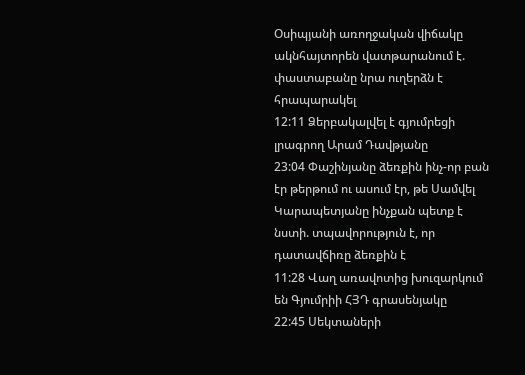Օսիպյանի առողջական վիճակը ակնհայտորեն վատթարանում է. փաստաբանը նրա ուղերձն է հրապարակել
12:11 Ձերբակալվել է գյումրեցի լրագրող Արամ Դավթյանը
23:04 Փաշինյանը ձեռքին ինչ-որ բան էր թերթում ու ասում էր, թե Սամվել Կարապետյանը ինչքան պետք է նստի. տպավորություն է, որ դատավճիռը ձեռքին է
11:28 Վաղ առավոտից խուզարկում են Գյումրիի ՀՅԴ գրասենյակը
22:45 Սեկտաների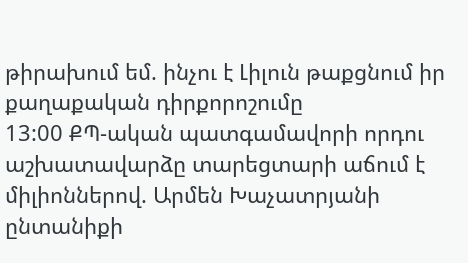թիրախում եմ. ինչու է Լիլուն թաքցնում իր քաղաքական դիրքորոշումը
13:00 ՔՊ-ական պատգամավորի որդու աշխատավարձը տարեցտարի աճում է միլիոններով. Արմեն Խաչատրյանի ընտանիքի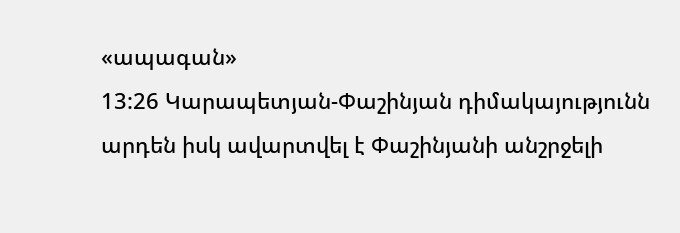«ապագան»
13:26 Կարապետյան-Փաշինյան դիմակայությունն արդեն իսկ ավարտվել է Փաշինյանի անշրջելի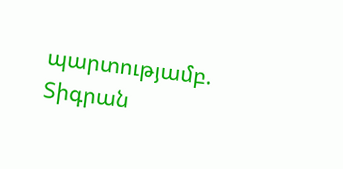պարտությամբ. Տիգրան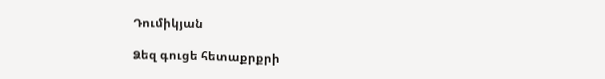Դումիկյան

Ձեզ գուցե հետաքրքրի